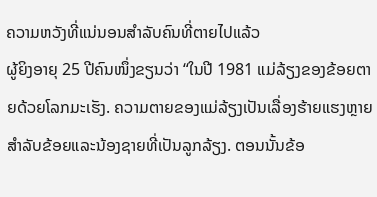ຄວາມຫວັງທີ່ແນ່ນອນສຳລັບຄົນທີ່ຕາຍໄປແລ້ວ
ຜູ້ຍິງອາຍຸ 25 ປີຄົນໜຶ່ງຂຽນວ່າ “ໃນປີ 1981 ແມ່ລ້ຽງຂອງຂ້ອຍຕາຍດ້ວຍໂລກມະເຮັງ. ຄວາມຕາຍຂອງແມ່ລ້ຽງເປັນເລື່ອງຮ້າຍແຮງຫຼາຍສຳລັບຂ້ອຍແລະນ້ອງຊາຍທີ່ເປັນລູກລ້ຽງ. ຕອນນັ້ນຂ້ອ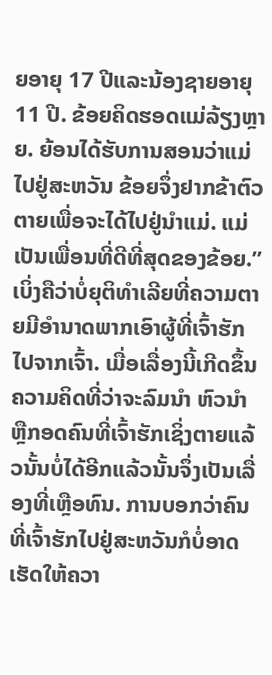ຍອາຍຸ 17 ປີແລະນ້ອງຊາຍອາຍຸ 11 ປີ. ຂ້ອຍຄິດຮອດແມ່ລ້ຽງຫຼາຍ. ຍ້ອນໄດ້ຮັບການສອນວ່າແມ່ໄປຢູ່ສະຫວັນ ຂ້ອຍຈຶ່ງຢາກຂ້າຕົວຕາຍເພື່ອຈະໄດ້ໄປຢູ່ນຳແມ່. ແມ່ເປັນເພື່ອນທີ່ດີທີ່ສຸດຂອງຂ້ອຍ.”
ເບິ່ງຄືວ່າບໍ່ຍຸຕິທຳເລີຍທີ່ຄວາມຕາຍມີອຳນາດພາກເອົາຜູ້ທີ່ເຈົ້າຮັກໄປຈາກເຈົ້າ. ເມື່ອເລື່ອງນີ້ເກີດຂຶ້ນ ຄວາມຄິດທີ່ວ່າຈະລົມນຳ ຫົວນຳ ຫຼືກອດຄົນທີ່ເຈົ້າຮັກເຊິ່ງຕາຍແລ້ວນັ້ນບໍ່ໄດ້ອີກແລ້ວນັ້ນຈຶ່ງເປັນເລື່ອງທີ່ເຫຼືອທົນ. ການບອກວ່າຄົນທີ່ເຈົ້າຮັກໄປຢູ່ສະຫວັນກໍບໍ່ອາດເຮັດໃຫ້ຄວາ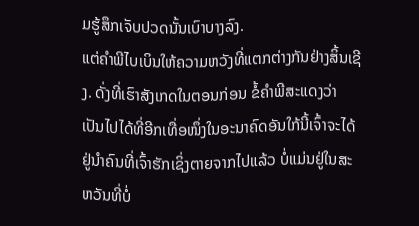ມຮູ້ສຶກເຈັບປວດນັ້ນເບົາບາງລົງ.
ແຕ່ຄຳພີໄບເບິນໃຫ້ຄວາມຫວັງທີ່ແຕກຕ່າງກັນຢ່າງສິ້ນເຊີງ. ດັ່ງທີ່ເຮົາສັງເກດໃນຕອນກ່ອນ ຂໍ້ຄຳພີສະແດງວ່າ ເປັນໄປໄດ້ທີ່ອີກເທື່ອໜຶ່ງໃນອະນາຄົດອັນໃກ້ນີ້ເຈົ້າຈະໄດ້ຢູ່ນຳຄົນທີ່ເຈົ້າຮັກເຊິ່ງຕາຍຈາກໄປແລ້ວ ບໍ່ແມ່ນຢູ່ໃນສະຫວັນທີ່ບໍ່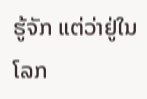ຮູ້ຈັກ ແຕ່ວ່າຢູ່ໃນໂລກ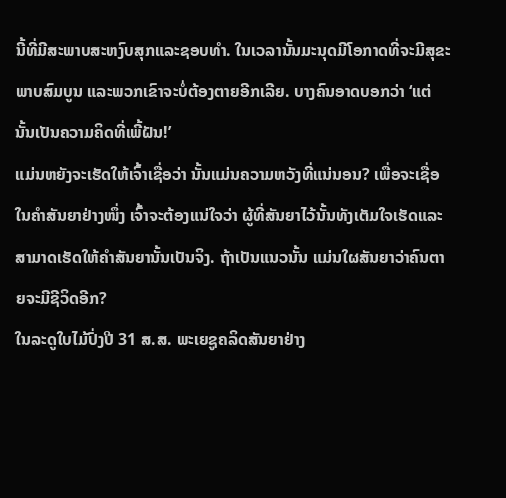ນີ້ທີ່ມີສະພາບສະຫງົບສຸກແລະຊອບທຳ. ໃນເວລານັ້ນມະນຸດມີໂອກາດທີ່ຈະມີສຸຂະພາບສົມບູນ ແລະພວກເຂົາຈະບໍ່ຕ້ອງຕາຍອີກເລີຍ. ບາງຄົນອາດບອກວ່າ ‘ແຕ່ນັ້ນເປັນຄວາມຄິດທີ່ເພີ້ຝັນ!’
ແມ່ນຫຍັງຈະເຮັດໃຫ້ເຈົ້າເຊື່ອວ່າ ນັ້ນແມ່ນຄວາມຫວັງທີ່ແນ່ນອນ? ເພື່ອຈະເຊື່ອໃນຄຳສັນຍາຢ່າງໜຶ່ງ ເຈົ້າຈະຕ້ອງແນ່ໃຈວ່າ ຜູ້ທີ່ສັນຍາໄວ້ນັ້ນທັງເຕັມໃຈເຮັດແລະສາມາດເຮັດໃຫ້ຄຳສັນຍານັ້ນເປັນຈິງ. ຖ້າເປັນແນວນັ້ນ ແມ່ນໃຜສັນຍາວ່າຄົນຕາຍຈະມີຊີວິດອີກ?
ໃນລະດູໃບໄມ້ປົ່ງປີ 31 ສ.ສ. ພະເຍຊູຄລິດສັນຍາຢ່າງ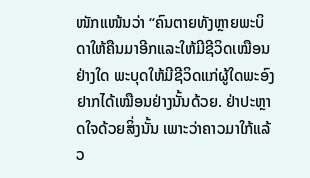ໜັກແໜ້ນວ່າ “ຄົນຕາຍທັງຫຼາຍພະບິດາໃຫ້ຄືນມາອີກແລະໃຫ້ມີຊີວິດເໝືອນຢ່າງໃດ ພະບຸດໃຫ້ມີຊີວິດແກ່ຜູ້ໃດພະອົງຢາກໄດ້ເໝືອນຢ່າງນັ້ນດ້ວຍ. ຢ່າປະຫຼາດໃຈດ້ວຍສິ່ງນັ້ນ ເພາະວ່າຄາວມາໃກ້ແລ້ວ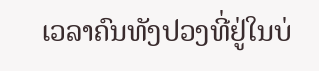ເວລາຄົນທັງປວງທີ່ຢູ່ໃນບ່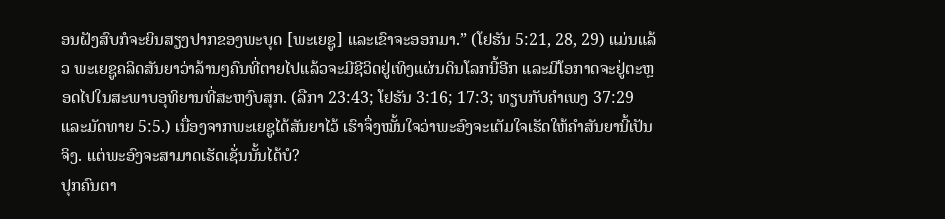ອນຝັງສົບກໍຈະຍິນສຽງປາກຂອງພະບຸດ [ພະເຍຊູ] ແລະເຂົາຈະອອກມາ.” (ໂຢຮັນ 5:21, 28, 29) ແມ່ນແລ້ວ ພະເຍຊູຄລິດສັນຍາວ່າລ້ານໆຄົນທີ່ຕາຍໄປແລ້ວຈະມີຊີວິດຢູ່ເທິງແຜ່ນດິນໂລກນີ້ອີກ ແລະມີໂອກາດຈະຢູ່ຕະຫຼອດໄປໃນສະພາບອຸທິຍານທີ່ສະຫງົບສຸກ. (ລືກາ 23:43; ໂຢຮັນ 3:16; 17:3; ທຽບກັບຄຳເພງ 37:29 ແລະມັດທາຍ 5:5.) ເນື່ອງຈາກພະເຍຊູໄດ້ສັນຍາໄວ້ ເຮົາຈຶ່ງໝັ້ນໃຈວ່າພະອົງຈະເຕັມໃຈເຮັດໃຫ້ຄຳສັນຍານີ້ເປັນຈິງ. ແຕ່ພະອົງຈະສາມາດເຮັດເຊັ່ນນັ້ນໄດ້ບໍ?
ປຸກຄົນຕາ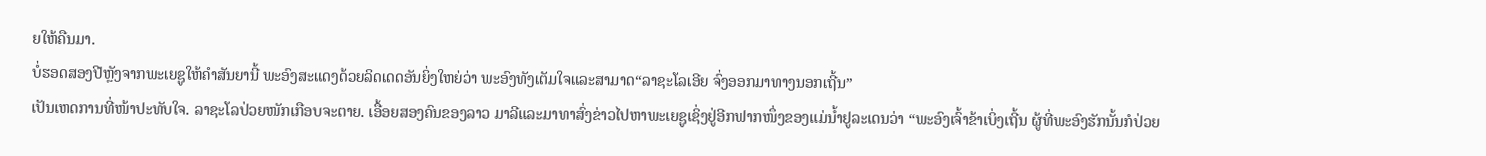ຍໃຫ້ຄືນມາ.
ບໍ່ຮອດສອງປີຫຼັງຈາກພະເຍຊູໃຫ້ຄຳສັນຍານີ້ ພະອົງສະແດງດ້ວຍລິດເດດອັນຍິ່ງໃຫຍ່ວ່າ ພະອົງທັງເຕັມໃຈແລະສາມາດ“ລາຊະໂລເອີຍ ຈົ່ງອອກມາທາງນອກເຖີ້ນ”
ເປັນເຫດການທີ່ໜ້າປະທັບໃຈ. ລາຊະໂລປ່ວຍໜັກເກືອບຈະຕາຍ. ເອື້ອຍສອງຄົນຂອງລາວ ມາລີແລະມາທາສົ່ງຂ່າວໄປຫາພະເຍຊູເຊິ່ງຢູ່ອີກຟາກໜຶ່ງຂອງແມ່ນໍ້າຢູລະເດນວ່າ “ພະອົງເຈົ້າຂ້າເບິ່ງເຖີ້ນ ຜູ້ທີ່ພະອົງຮັກນັ້ນກໍປ່ວຍ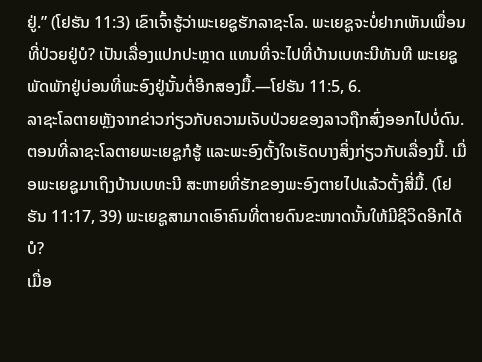ຢູ່.” (ໂຢຮັນ 11:3) ເຂົາເຈົ້າຮູ້ວ່າພະເຍຊູຮັກລາຊະໂລ. ພະເຍຊູຈະບໍ່ຢາກເຫັນເພື່ອນທີ່ປ່ວຍຢູ່ບໍ? ເປັນເລື່ອງແປກປະຫຼາດ ແທນທີ່ຈະໄປທີ່ບ້ານເບທະນີທັນທີ ພະເຍຊູພັດພັກຢູ່ບ່ອນທີ່ພະອົງຢູ່ນັ້ນຕໍ່ອີກສອງມື້.—ໂຢຮັນ 11:5, 6.
ລາຊະໂລຕາຍຫຼັງຈາກຂ່າວກ່ຽວກັບຄວາມເຈັບປ່ວຍຂອງລາວຖືກສົ່ງອອກໄປບໍ່ດົນ. ຕອນທີ່ລາຊະໂລຕາຍພະເຍຊູກໍຮູ້ ແລະພະອົງຕັ້ງໃຈເຮັດບາງສິ່ງກ່ຽວກັບເລື່ອງນີ້. ເມື່ອພະເຍຊູມາເຖິງບ້ານເບທະນີ ສະຫາຍທີ່ຮັກຂອງພະອົງຕາຍໄປແລ້ວຕັ້ງສີ່ມື້. (ໂຢຮັນ 11:17, 39) ພະເຍຊູສາມາດເອົາຄົນທີ່ຕາຍດົນຂະໜາດນັ້ນໃຫ້ມີຊີວິດອີກໄດ້ບໍ?
ເມື່ອ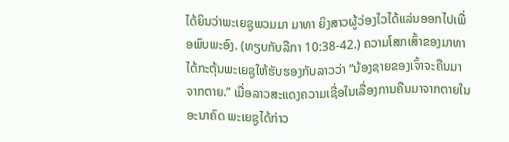ໄດ້ຍິນວ່າພະເຍຊູພວມມາ ມາທາ ຍິງສາວຜູ້ວ່ອງໄວໄດ້ແລ່ນອອກໄປເພື່ອພົບພະອົງ. (ທຽບກັບລືກາ 10:38-42.) ຄວາມໂສກເສົ້າຂອງມາທາໄດ້ກະຕຸ້ນພະເຍຊູໃຫ້ຮັບຮອງກັບລາວວ່າ “ນ້ອງຊາຍຂອງເຈົ້າຈະຄືນມາຈາກຕາຍ.” ເມື່ອລາວສະແດງຄວາມເຊື່ອໃນເລື່ອງການຄືນມາຈາກຕາຍໃນອະນາຄົດ ພະເຍຊູໄດ້ກ່າວ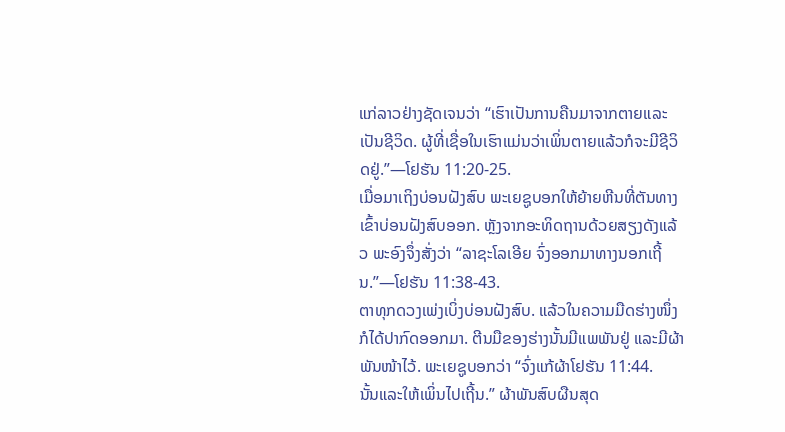ແກ່ລາວຢ່າງຊັດເຈນວ່າ “ເຮົາເປັນການຄືນມາຈາກຕາຍແລະເປັນຊີວິດ. ຜູ້ທີ່ເຊື່ອໃນເຮົາແມ່ນວ່າເພິ່ນຕາຍແລ້ວກໍຈະມີຊີວິດຢູ່.”—ໂຢຮັນ 11:20-25.
ເມື່ອມາເຖິງບ່ອນຝັງສົບ ພະເຍຊູບອກໃຫ້ຍ້າຍຫີນທີ່ຕັນທາງເຂົ້າບ່ອນຝັງສົບອອກ. ຫຼັງຈາກອະທິດຖານດ້ວຍສຽງດັງແລ້ວ ພະອົງຈຶ່ງສັ່ງວ່າ “ລາຊະໂລເອີຍ ຈົ່ງອອກມາທາງນອກເຖີ້ນ.”—ໂຢຮັນ 11:38-43.
ຕາທຸກດວງເພ່ງເບິ່ງບ່ອນຝັງສົບ. ແລ້ວໃນຄວາມມືດຮ່າງໜຶ່ງກໍໄດ້ປາກົດອອກມາ. ຕີນມືຂອງຮ່າງນັ້ນມີແພພັນຢູ່ ແລະມີຜ້າພັນໜ້າໄວ້. ພະເຍຊູບອກວ່າ “ຈົ່ງແກ້ຜ້າໂຢຮັນ 11:44.
ນັ້ນແລະໃຫ້ເພິ່ນໄປເຖີ້ນ.” ຜ້າພັນສົບຜືນສຸດ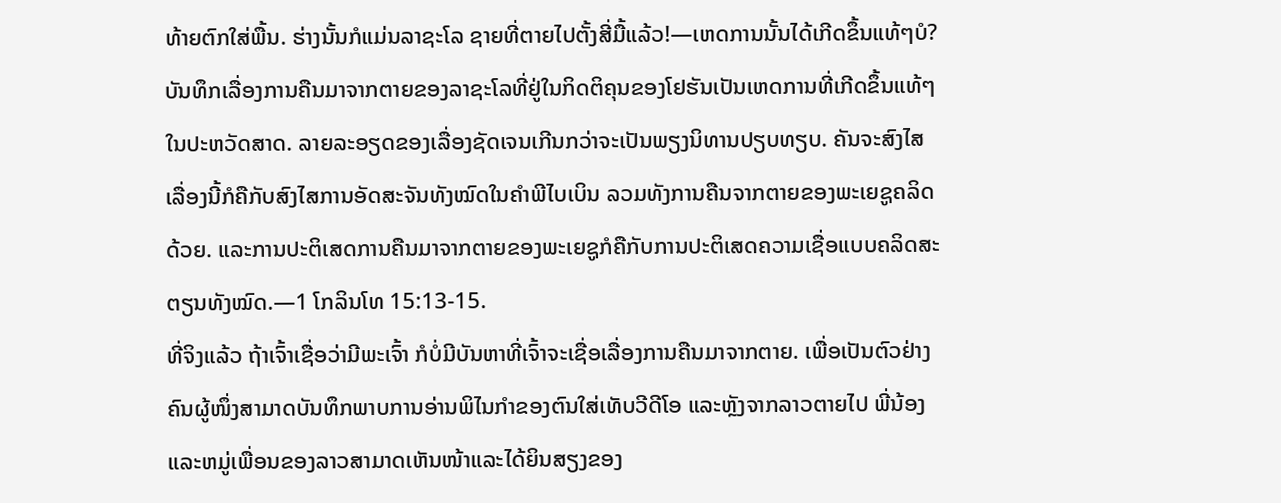ທ້າຍຕົກໃສ່ພື້ນ. ຮ່າງນັ້ນກໍແມ່ນລາຊະໂລ ຊາຍທີ່ຕາຍໄປຕັ້ງສີ່ມື້ແລ້ວ!—ເຫດການນັ້ນໄດ້ເກີດຂຶ້ນແທ້ໆບໍ?
ບັນທຶກເລື່ອງການຄືນມາຈາກຕາຍຂອງລາຊະໂລທີ່ຢູ່ໃນກິດຕິຄຸນຂອງໂຢຮັນເປັນເຫດການທີ່ເກີດຂຶ້ນແທ້ໆໃນປະຫວັດສາດ. ລາຍລະອຽດຂອງເລື່ອງຊັດເຈນເກີນກວ່າຈະເປັນພຽງນິທານປຽບທຽບ. ຄັນຈະສົງໄສເລື່ອງນີ້ກໍຄືກັບສົງໄສການອັດສະຈັນທັງໝົດໃນຄຳພີໄບເບິນ ລວມທັງການຄືນຈາກຕາຍຂອງພະເຍຊູຄລິດດ້ວຍ. ແລະການປະຕິເສດການຄືນມາຈາກຕາຍຂອງພະເຍຊູກໍຄືກັບການປະຕິເສດຄວາມເຊື່ອແບບຄລິດສະຕຽນທັງໝົດ.—1 ໂກລິນໂທ 15:13-15.
ທີ່ຈິງແລ້ວ ຖ້າເຈົ້າເຊື່ອວ່າມີພະເຈົ້າ ກໍບໍ່ມີບັນຫາທີ່ເຈົ້າຈະເຊື່ອເລື່ອງການຄືນມາຈາກຕາຍ. ເພື່ອເປັນຕົວຢ່າງ ຄົນຜູ້ໜຶ່ງສາມາດບັນທຶກພາບການອ່ານພິໄນກຳຂອງຕົນໃສ່ເທັບວີດີໂອ ແລະຫຼັງຈາກລາວຕາຍໄປ ພີ່ນ້ອງແລະຫມູ່ເພື່ອນຂອງລາວສາມາດເຫັນໜ້າແລະໄດ້ຍິນສຽງຂອງ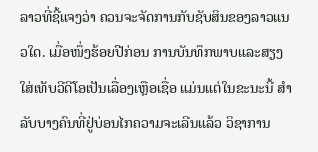ລາວທີ່ຊີ້ແຈງວ່າ ຄວນຈະຈັດການກັບຊັບສິນຂອງລາວແນວໃດ. ເມື່ອໜຶ່ງຮ້ອຍປີກ່ອນ ການບັນທຶກພາບແລະສຽງໃສ່ເທັບວີດີໂອເປັນເລື່ອງເຫຼືອເຊື່ອ ແມ່ນແຕ່ໃນຂະນະນີ້ ສຳລັບບາງຄົນທີ່ຢູ່ບ່ອນໄກຄວາມຈະເລີນແລ້ວ ວິຊາການ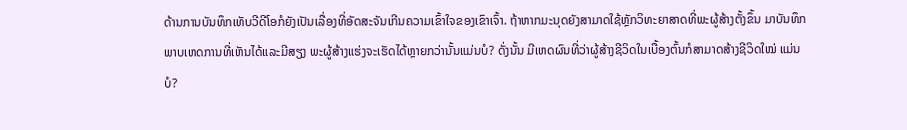ດ້ານການບັນທຶກເທັບວີດີໂອກໍຍັງເປັນເລື່ອງທີ່ອັດສະຈັນເກີນຄວາມເຂົ້າໃຈຂອງເຂົາເຈົ້າ. ຖ້າຫາກມະນຸດຍັງສາມາດໃຊ້ຫຼັກວິທະຍາສາດທີ່ພະຜູ້ສ້າງຕັ້ງຂຶ້ນ ມາບັນທຶກພາບເຫດການທີ່ເຫັນໄດ້ແລະມີສຽງ ພະຜູ້ສ້າງແຮ່ງຈະເຮັດໄດ້ຫຼາຍກວ່ານັ້ນແມ່ນບໍ? ດັ່ງນັ້ນ ມີເຫດຜົນທີ່ວ່າຜູ້ສ້າງຊີວິດໃນເບື້ອງຕົ້ນກໍສາມາດສ້າງຊີວິດໃໝ່ ແມ່ນບໍ?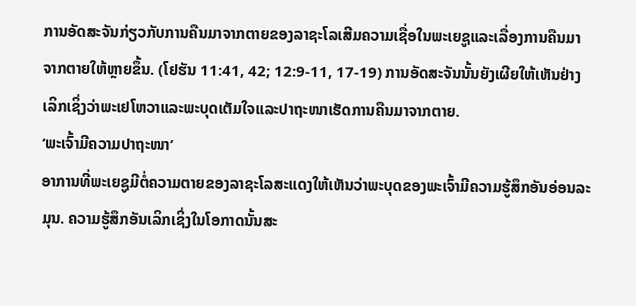ການອັດສະຈັນກ່ຽວກັບການຄືນມາຈາກຕາຍຂອງລາຊະໂລເສີມຄວາມເຊື່ອໃນພະເຍຊູແລະເລື່ອງການຄືນມາຈາກຕາຍໃຫ້ຫຼາຍຂຶ້ນ. (ໂຢຮັນ 11:41, 42; 12:9-11, 17-19) ການອັດສະຈັນນັ້ນຍັງເຜີຍໃຫ້ເຫັນຢ່າງເລິກເຊິ່ງວ່າພະເຢໂຫວາແລະພະບຸດເຕັມໃຈແລະປາຖະໜາເຮັດການຄືນມາຈາກຕາຍ.
‘ພະເຈົ້າມີຄວາມປາຖະໜາ’
ອາການທີ່ພະເຍຊູມີຕໍ່ຄວາມຕາຍຂອງລາຊະໂລສະແດງໃຫ້ເຫັນວ່າພະບຸດຂອງພະເຈົ້າມີຄວາມຮູ້ສຶກອັນອ່ອນລະມຸນ. ຄວາມຮູ້ສຶກອັນເລິກເຊິ່ງໃນໂອກາດນັ້ນສະ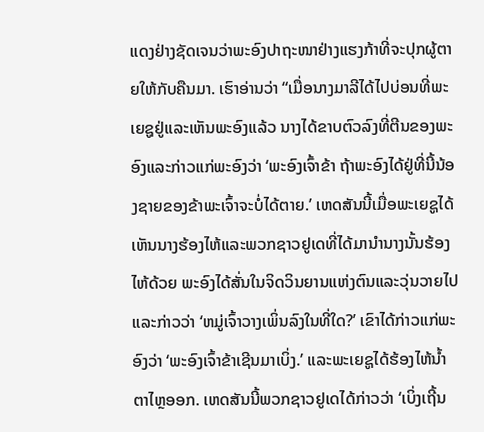ແດງຢ່າງຊັດເຈນວ່າພະອົງປາຖະໜາຢ່າງແຮງກ້າທີ່ຈະປຸກຜູ້ຕາຍໃຫ້ກັບຄືນມາ. ເຮົາອ່ານວ່າ “ເມື່ອນາງມາລີໄດ້ໄປບ່ອນທີ່ພະເຍຊູຢູ່ແລະເຫັນພະອົງແລ້ວ ນາງໄດ້ຂາບຕົວລົງທີ່ຕີນຂອງພະອົງແລະກ່າວແກ່ພະອົງວ່າ ‘ພະອົງເຈົ້າຂ້າ ຖ້າພະອົງໄດ້ຢູ່ທີ່ນີ້ນ້ອງຊາຍຂອງຂ້າພະເຈົ້າຈະບໍ່ໄດ້ຕາຍ.’ ເຫດສັນນີ້ເມື່ອພະເຍຊູໄດ້ເຫັນນາງຮ້ອງໄຫ້ແລະພວກຊາວຢູເດທີ່ໄດ້ມານຳນາງນັ້ນຮ້ອງໄຫ້ດ້ວຍ ພະອົງໄດ້ສັ່ນໃນຈິດວິນຍານແຫ່ງຕົນແລະວຸ່ນວາຍໄປ ແລະກ່າວວ່າ ‘ຫມູ່ເຈົ້າວາງເພິ່ນລົງໃນທີ່ໃດ?’ ເຂົາໄດ້ກ່າວແກ່ພະອົງວ່າ ‘ພະອົງເຈົ້າຂ້າເຊີນມາເບິ່ງ.’ ແລະພະເຍຊູໄດ້ຮ້ອງໄຫ້ນໍ້າຕາໄຫຼອອກ. ເຫດສັນນີ້ພວກຊາວຢູເດໄດ້ກ່າວວ່າ ‘ເບິ່ງເຖີ້ນ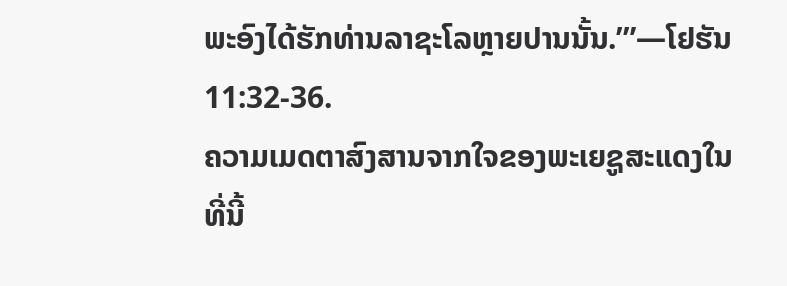ພະອົງໄດ້ຮັກທ່ານລາຊະໂລຫຼາຍປານນັ້ນ.’”—ໂຢຮັນ 11:32-36.
ຄວາມເມດຕາສົງສານຈາກໃຈຂອງພະເຍຊູສະແດງໃນທີ່ນີ້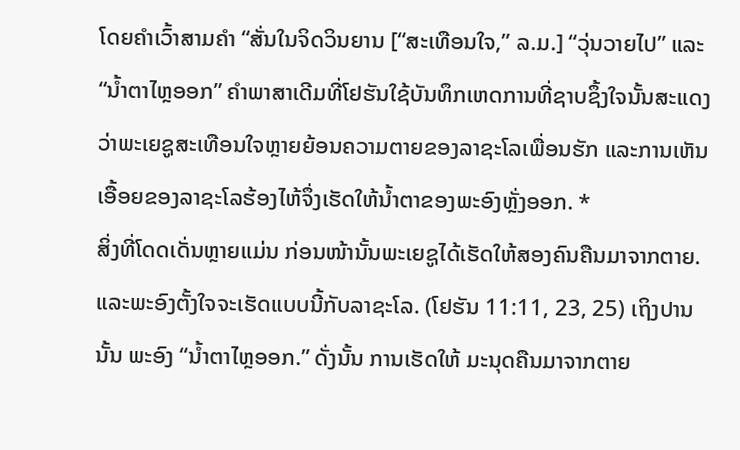ໂດຍຄຳເວົ້າສາມຄຳ “ສັ່ນໃນຈິດວິນຍານ [“ສະເທືອນໃຈ,” ລ.ມ.] “ວຸ່ນວາຍໄປ” ແລະ “ນໍ້າຕາໄຫຼອອກ” ຄຳພາສາເດີມທີ່ໂຢຮັນໃຊ້ບັນທຶກເຫດການທີ່ຊາບຊຶ້ງໃຈນັ້ນສະແດງວ່າພະເຍຊູສະເທືອນໃຈຫຼາຍຍ້ອນຄວາມຕາຍຂອງລາຊະໂລເພື່ອນຮັກ ແລະການເຫັນເອື້ອຍຂອງລາຊະໂລຮ້ອງໄຫ້ຈຶ່ງເຮັດໃຫ້ນໍ້າຕາຂອງພະອົງຫຼັ່ງອອກ. *
ສິ່ງທີ່ໂດດເດັ່ນຫຼາຍແມ່ນ ກ່ອນໜ້ານັ້ນພະເຍຊູໄດ້ເຮັດໃຫ້ສອງຄົນຄືນມາຈາກຕາຍ. ແລະພະອົງຕັ້ງໃຈຈະເຮັດແບບນີ້ກັບລາຊະໂລ. (ໂຢຮັນ 11:11, 23, 25) ເຖິງປານນັ້ນ ພະອົງ “ນໍ້າຕາໄຫຼອອກ.” ດັ່ງນັ້ນ ການເຮັດໃຫ້ ມະນຸດຄືນມາຈາກຕາຍ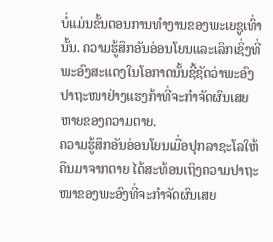ບໍ່ແມ່ນຂັ້ນຕອນການທຳງານຂອງພະເຍຊູເທົ່ານັ້ນ. ຄວາມຮູ້ສຶກອັນອ່ອນໂຍນແລະເລິກເຊິ່ງທີ່ພະອົງສະແດງໃນໂອກາດນັ້ນຊີ້ຊັດວ່າພະອົງປາຖະໜາຢ່າງແຮງກ້າທີ່ຈະກຳຈັດຜົນເສຍຫາຍຂອງຄວາມຕາຍ.
ຄວາມຮູ້ສຶກອັນອ່ອນໂຍນເມື່ອປຸກລາຊະໂລໃຫ້ຄືນມາຈາກຕາຍ ໄດ້ສະທ້ອນເຖິງຄວາມປາຖະໜາຂອງພະອົງທີ່ຈະກຳຈັດຜົນເສຍ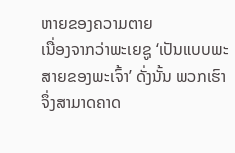ຫາຍຂອງຄວາມຕາຍ
ເນື່ອງຈາກວ່າພະເຍຊູ ‘ເປັນແບບພະສາຍຂອງພະເຈົ້າ’ ດັ່ງນັ້ນ ພວກເຮົາຈຶ່ງສາມາດຄາດ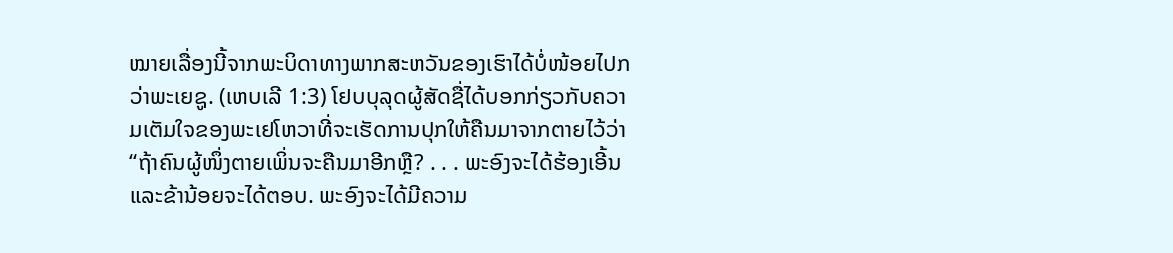ໝາຍເລື່ອງນີ້ຈາກພະບິດາທາງພາກສະຫວັນຂອງເຮົາໄດ້ບໍ່ໜ້ອຍໄປກວ່າພະເຍຊູ. (ເຫບເລີ 1:3) ໂຢບບຸລຸດຜູ້ສັດຊື່ໄດ້ບອກກ່ຽວກັບຄວາມເຕັມໃຈຂອງພະເຢໂຫວາທີ່ຈະເຮັດການປຸກໃຫ້ຄືນມາຈາກຕາຍໄວ້ວ່າ “ຖ້າຄົນຜູ້ໜຶ່ງຕາຍເພິ່ນຈະຄືນມາອີກຫຼື? . . . ພະອົງຈະໄດ້ຮ້ອງເອີ້ນແລະຂ້ານ້ອຍຈະໄດ້ຕອບ. ພະອົງຈະໄດ້ມີຄວາມ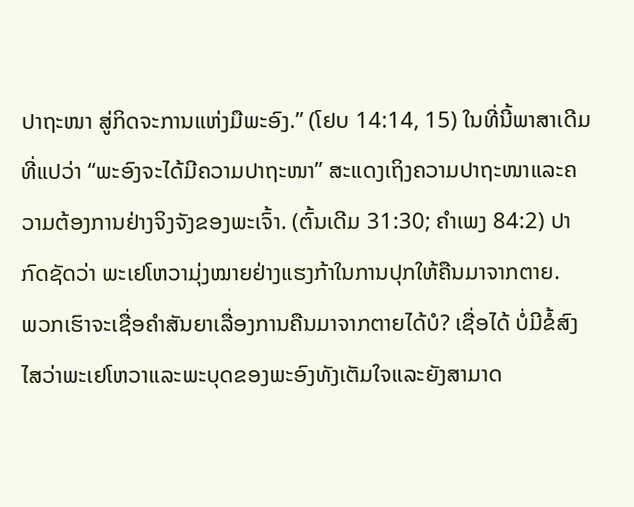ປາຖະໜາ ສູ່ກິດຈະການແຫ່ງມືພະອົງ.” (ໂຢບ 14:14, 15) ໃນທີ່ນີ້ພາສາເດີມທີ່ແປວ່າ “ພະອົງຈະໄດ້ມີຄວາມປາຖະໜາ” ສະແດງເຖິງຄວາມປາຖະໜາແລະຄວາມຕ້ອງການຢ່າງຈິງຈັງຂອງພະເຈົ້າ. (ຕົ້ນເດີມ 31:30; ຄຳເພງ 84:2) ປາກົດຊັດວ່າ ພະເຢໂຫວາມຸ່ງໝາຍຢ່າງແຮງກ້າໃນການປຸກໃຫ້ຄືນມາຈາກຕາຍ.
ພວກເຮົາຈະເຊື່ອຄຳສັນຍາເລື່ອງການຄືນມາຈາກຕາຍໄດ້ບໍ? ເຊື່ອໄດ້ ບໍ່ມີຂໍ້ສົງໄສວ່າພະເຢໂຫວາແລະພະບຸດຂອງພະອົງທັງເຕັມໃຈແລະຍັງສາມາດ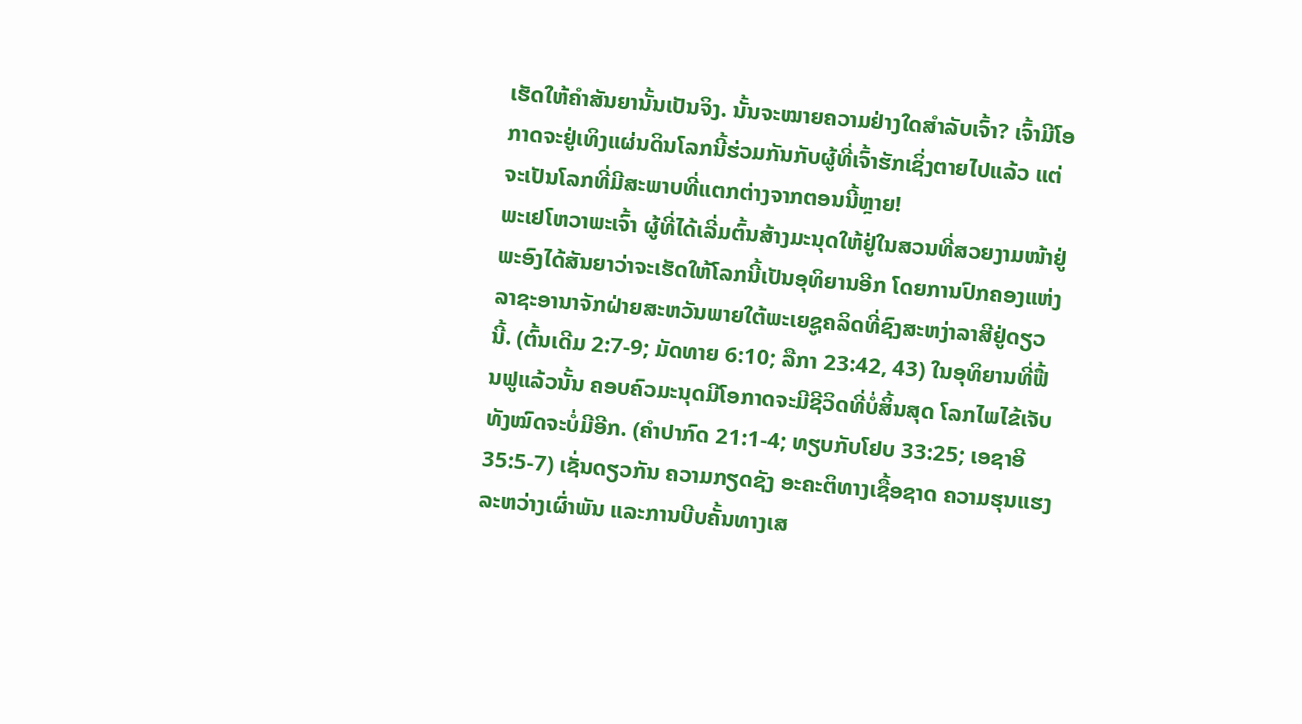ເຮັດໃຫ້ຄຳສັນຍານັ້ນເປັນຈິງ. ນັ້ນຈະໝາຍຄວາມຢ່າງໃດສຳລັບເຈົ້າ? ເຈົ້າມີໂອກາດຈະຢູ່ເທິງແຜ່ນດິນໂລກນີ້ຮ່ວມກັນກັບຜູ້ທີ່ເຈົ້າຮັກເຊິ່ງຕາຍໄປແລ້ວ ແຕ່ຈະເປັນໂລກທີ່ມີສະພາບທີ່ແຕກຕ່າງຈາກຕອນນີ້ຫຼາຍ!
ພະເຢໂຫວາພະເຈົ້າ ຜູ້ທີ່ໄດ້ເລີ່ມຕົ້ນສ້າງມະນຸດໃຫ້ຢູ່ໃນສວນທີ່ສວຍງາມໜ້າຢູ່ ພະອົງໄດ້ສັນຍາວ່າຈະເຮັດໃຫ້ໂລກນີ້ເປັນອຸທິຍານອີກ ໂດຍການປົກຄອງແຫ່ງລາຊະອານາຈັກຝ່າຍສະຫວັນພາຍໃຕ້ພະເຍຊູຄລິດທີ່ຊົງສະຫງ່າລາສີຢູ່ດຽວນີ້. (ຕົ້ນເດີມ 2:7-9; ມັດທາຍ 6:10; ລືກາ 23:42, 43) ໃນອຸທິຍານທີ່ຟື້ນຟູແລ້ວນັ້ນ ຄອບຄົວມະນຸດມີໂອກາດຈະມີຊີວິດທີ່ບໍ່ສິ້ນສຸດ ໂລກໄພໄຂ້ເຈັບທັງໝົດຈະບໍ່ມີອີກ. (ຄຳປາກົດ 21:1-4; ທຽບກັບໂຢບ 33:25; ເອຊາອີ 35:5-7) ເຊັ່ນດຽວກັນ ຄວາມກຽດຊັງ ອະຄະຕິທາງເຊື້ອຊາດ ຄວາມຮຸນແຮງລະຫວ່າງເຜົ່າພັນ ແລະການບີບຄັ້ນທາງເສ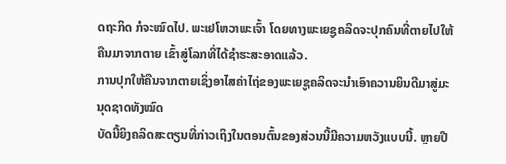ດຖະກິດ ກໍຈະໝົດໄປ. ພະເຢໂຫວາພະເຈົ້າ ໂດຍທາງພະເຍຊູຄລິດຈະປຸກຄົນທີ່ຕາຍໄປໃຫ້ຄືນມາຈາກຕາຍ ເຂົ້າສູ່ໂລກທີ່ໄດ້ຊຳຮະສະອາດແລ້ວ.
ການປຸກໃຫ້ຄືນຈາກຕາຍເຊິ່ງອາໄສຄ່າໄຖ່ຂອງພະເຍຊູຄລິດຈະນຳເອົາຄວານຍິນດີມາສູ່ມະນຸດຊາດທັງໝົດ
ບັດນີ້ຍິງຄລິດສະຕຽນທີ່ກ່າວເຖິງໃນຕອນຕົ້ນຂອງສ່ວນນີ້ມີຄວາມຫວັງແບບນີ້. ຫຼາຍປີ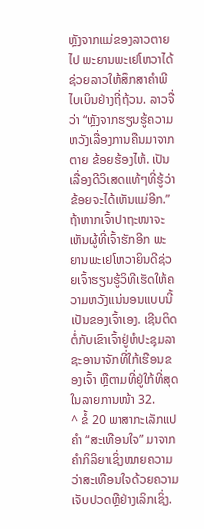ຫຼັງຈາກແມ່ຂອງລາວຕາຍໄປ ພະຍານພະເຢໂຫວາໄດ້ຊ່ວຍລາວໃຫ້ສຶກສາຄຳພີໄບເບິນຢ່າງຖີ່ຖ້ວນ. ລາວຈື່ວ່າ “ຫຼັງຈາກຮຽນຮູ້ຄວາມຫວັງເລື່ອງການຄືນມາຈາກຕາຍ ຂ້ອຍຮ້ອງໄຫ້. ເປັນເລື່ອງດີວິເສດແທ້ໆທີ່ຮູ້ວ່າຂ້ອຍຈະໄດ້ເຫັນແມ່ອີກ.”
ຖ້າຫາກເຈົ້າປາຖະໜາຈະເຫັນຜູ້ທີ່ເຈົ້າຮັກອີກ ພະຍານພະເຢໂຫວາຍິນດີຊ່ວຍເຈົ້າຮຽນຮູ້ວິທີເຮັດໃຫ້ຄວາມຫວັງແນ່ນອນແບບນີ້ເປັນຂອງເຈົ້າເອງ. ເຊີນຕິດຕໍ່ກັບເຂົາເຈົ້າຢູ່ຫໍປະຊຸມລາຊະອານາຈັກທີ່ໃກ້ເຮືອນຂອງເຈົ້າ ຫຼືຕາມທີ່ຢູ່ໃກ້ທີ່ສຸດໃນລາຍການໜ້າ 32.
^ ຂໍ້ 20 ພາສາກະເລັກແປຄຳ “ສະເທືອນໃຈ” ມາຈາກຄຳກິລິຍາເຊິ່ງໝາຍຄວາມວ່າສະເທືອນໃຈດ້ວຍຄວາມເຈັບປວດຫຼືຢ່າງເລິກເຊິ່ງ.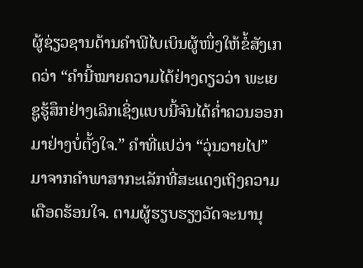ຜູ້ຊ່ຽວຊານດ້ານຄຳພີໄບເບິນຜູ້ໜຶ່ງໃຫ້ຂໍ້ສັງເກດວ່າ “ຄຳນີ້ໝາຍຄວາມໄດ້ຢ່າງດຽວວ່າ ພະເຍຊູຮູ້ສຶກຢ່າງເລິກເຊິ່ງແບບນີ້ຈົນໄດ້ຄໍ່າຄວນອອກມາຢ່າງບໍ່ຕັ້ງໃຈ.” ຄຳທີ່ແປວ່າ “ວຸ່ນວາຍໄປ” ມາຈາກຄຳພາສາກະເລັກທີ່ສະແດງເຖິງຄວາມເດືອດຮ້ອນໃຈ. ຕາມຜູ້ຮຽບຮຽງວັດຈະນານຸ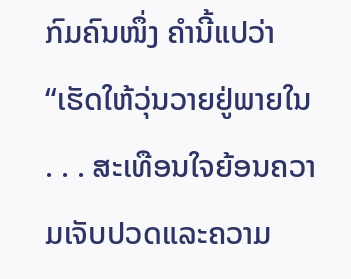ກົມຄົນໜຶ່ງ ຄຳນີ້ແປວ່າ “ເຮັດໃຫ້ວຸ່ນວາຍຢູ່ພາຍໃນ . . . ສະເທືອນໃຈຍ້ອນຄວາມເຈັບປວດແລະຄວາມ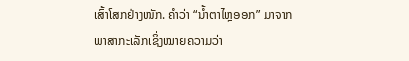ເສົ້າໂສກຢ່າງໜັກ. ຄຳວ່າ “ນໍ້າຕາໄຫຼອອກ” ມາຈາກພາສາກະເລັກເຊິ່ງໝາຍຄວາມວ່າ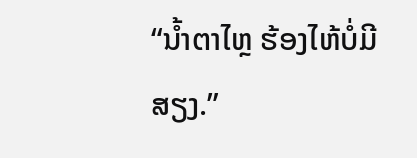“ນໍ້າຕາໄຫຼ ຮ້ອງໄຫ້ບໍ່ມີສຽງ.”